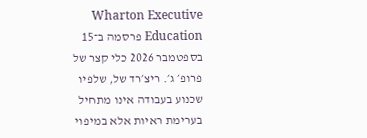Wharton Executive Education פרסמה ב־15 בספטמבר 2026 כלי קצר של פרופ׳ ג׳. ריצ׳רד של, שלפיו שכנוע בעבודה אינו מתחיל בערימת ראיות אלא במיפוי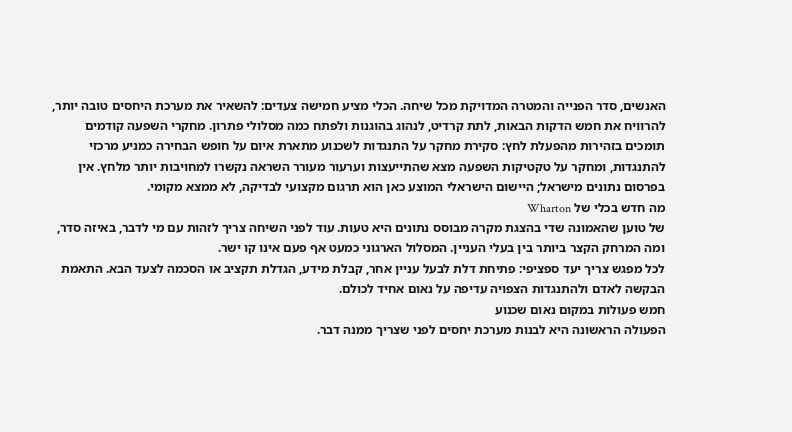האנשים, סדר הפנייה והמטרה המדויקת מכל שיחה. הכלי מציע חמישה צעדים: להשאיר את מערכת היחסים טובה יותר, להרוויח את חמש הדקות הבאות, לתת קרדיט, לנהוג בהוגנות ולפתח כמה מסלולי פתרון. מחקרי השפעה קודמים תומכים בזהירות מהפעלת לחץ: סקירת מחקר על התנגדות לשכנוע מתארת איום על חופש הבחירה כמניע מרכזי להתנגדות, ומחקר על טקטיקות השפעה מצא שהתייעצות וערעור מעורר השראה נקשרו למחויבות יותר מלחץ. אין בפרסום נתונים מישראל; היישום הישראלי המוצע כאן הוא תרגום מקצועי לבדיקה, לא ממצא מקומי.
מה חדש בכלי של Wharton
של טוען שהאמונה שדי בהצגת מקרה מבוסס נתונים היא טעות. עוד לפני השיחה צריך לזהות עם מי לדבר, באיזה סדר, ומה המרחק הקצר ביותר בין בעלי העניין. המסלול הארגוני כמעט אף פעם אינו קו ישר.
לכל מפגש צריך יעד ספציפי: פתיחת דלת לבעל עניין אחר, קבלת מידע, הגדלת תקציב או הסכמה לצעד הבא. התאמת הבקשה לאדם ולהתנגדות הצפויה עדיפה על נאום אחיד לכולם.
חמש פעולות במקום נאום שכנוע
הפעולה הראשונה היא לבנות מערכת יחסים לפני שצריך ממנה דבר.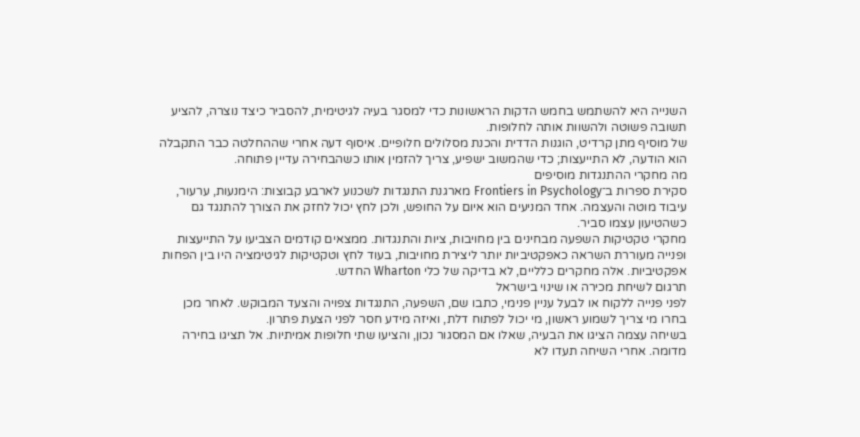השנייה היא להשתמש בחמש הדקות הראשונות כדי למסגר בעיה לגיטימית, להסביר כיצד נוצרה, להציע תשובה פשוטה ולהשוות אותה לחלופות.
של מוסיף מתן קרדיט, הוגנות הדדית והכנת מסלולים חלופיים. איסוף דעה אחרי שההחלטה כבר התקבלה הוא הודעה, לא התייעצות; כדי שהמשוב ישפיע, צריך להזמין אותו כשהבחירה עדיין פתוחה.
מה מחקרי ההתנגדות מוסיפים
סקירת ספרות ב־Frontiers in Psychology מארגנת התנגדות לשכנוע לארבע קבוצות: הימנעות, ערעור, עיבוד מוטה והעצמה. אחד המניעים הוא איום על החופש, ולכן לחץ יכול לחזק את הצורך להתנגד גם כשהטיעון עצמו סביר.
מחקרי טקטיקות השפעה מבחינים בין מחויבות, ציות והתנגדות. ממצאים קודמים הצביעו על התייעצות ופנייה מעוררת השראה כאפקטיביות יותר ליצירת מחויבות, בעוד לחץ וטקטיקות לגיטימציה היו בין הפחות אפקטיביות. אלה מחקרים כלליים, לא בדיקה של כלי Wharton החדש.
תרגום לשיחת מכירה או שינוי בישראל
לפני פנייה ללקוח או לבעל עניין פנימי, כתבו שם, השפעה, התנגדות צפויה והצעד המבוקש. לאחר מכן בחרו מי צריך לשמוע ראשון, מי יכול לפתוח דלת, ואיזה מידע חסר לפני הצעת פתרון.
בשיחה עצמה הציגו את הבעיה, שאלו אם המסגור נכון, והציעו שתי חלופות אמיתיות. אל תציגו בחירה מדומה. אחרי השיחה תעדו לא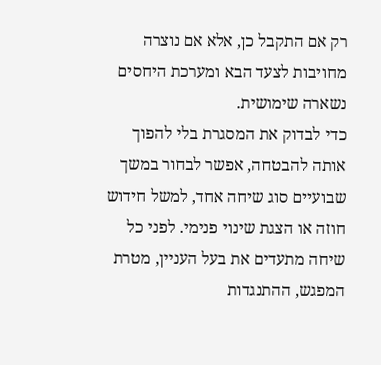רק אם התקבל כן, אלא אם נוצרה מחויבות לצעד הבא ומערכת היחסים נשארה שימושית.
כדי לבדוק את המסגרת בלי להפוך אותה להבטחה, אפשר לבחור במשך שבועיים סוג שיחה אחד, למשל חידוש חוזה או הצגת שינוי פנימי. לפני כל שיחה מתעדים את בעל העניין, מטרת המפגש, ההתנגדות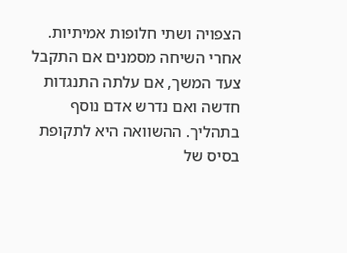הצפויה ושתי חלופות אמיתיות. אחרי השיחה מסמנים אם התקבל צעד המשך, אם עלתה התנגדות חדשה ואם נדרש אדם נוסף בתהליך. ההשוואה היא לתקופת בסיס של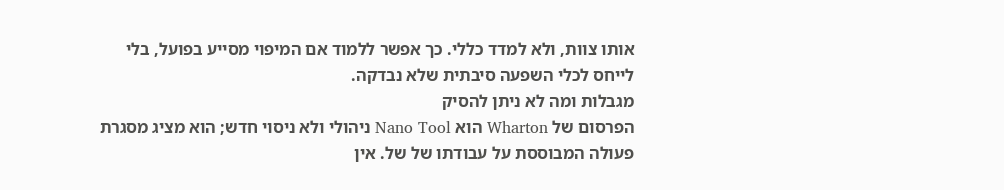אותו צוות, ולא למדד כללי. כך אפשר ללמוד אם המיפוי מסייע בפועל, בלי לייחס לכלי השפעה סיבתית שלא נבדקה.
מגבלות ומה לא ניתן להסיק
הפרסום של Wharton הוא Nano Tool ניהולי ולא ניסוי חדש; הוא מציג מסגרת פעולה המבוססת על עבודתו של של. אין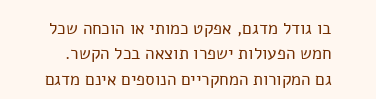בו גודל מדגם, אפקט כמותי או הוכחה שכל חמש הפעולות ישפרו תוצאה בכל הקשר.
גם המקורות המחקריים הנוספים אינם מדגם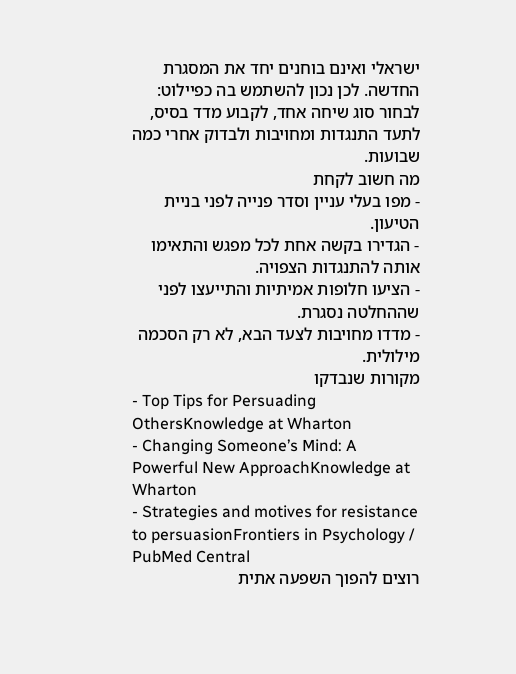ישראלי ואינם בוחנים יחד את המסגרת החדשה. לכן נכון להשתמש בה כפיילוט: לבחור סוג שיחה אחד, לקבוע מדד בסיס, לתעד התנגדות ומחויבות ולבדוק אחרי כמה שבועות.
מה חשוב לקחת
- מפו בעלי עניין וסדר פנייה לפני בניית הטיעון.
- הגדירו בקשה אחת לכל מפגש והתאימו אותה להתנגדות הצפויה.
- הציעו חלופות אמיתיות והתייעצו לפני שההחלטה נסגרת.
- מדדו מחויבות לצעד הבא, לא רק הסכמה מילולית.
מקורות שנבדקו
- Top Tips for Persuading OthersKnowledge at Wharton
- Changing Someone’s Mind: A Powerful New ApproachKnowledge at Wharton
- Strategies and motives for resistance to persuasionFrontiers in Psychology / PubMed Central
רוצים להפוך השפעה אתית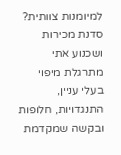למיומנות צוותית?
סדנת מכירות ושכנוע אתי מתרגלת מיפוי בעלי עניין, התנגדויות, חלופות ובקשה שמקדמת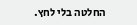החלטה בלי לחץ.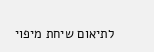לתיאום שיחת מיפוי